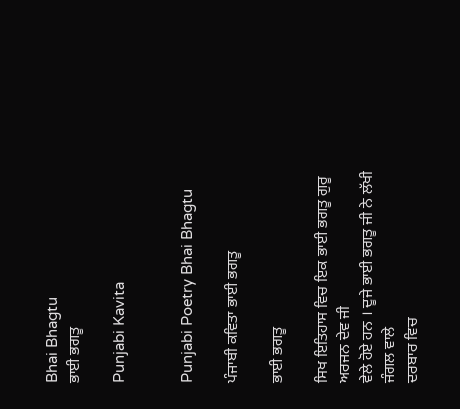Bhai Bhagtu
ਭਾਈ ਭਗਤੂ

Punjabi Kavita


Punjabi Poetry Bhai Bhagtu

ਪੰਜਾਬੀ ਕਵਿਤਾ ਭਾਈ ਭਗਤੂ

ਭਾਈ ਭਗਤੂ

ਸਿਖ ਇਤਿਹਾਸ ਵਿਚ ਇਕ ਭਾਈ ਭਗਤੂ ਗੁਰੂ ਅਰਜਨ ਦੇਵ ਜੀ
ਵੇਲੇ ਹੋਏ ਹਨ । ਦੂਜੇ ਭਾਈ ਭਗਤੂ ਜੀ ਨੇ ਲੱਖੀ ਜੰਗਲ ਵਾਲੇ
ਦਰਬਾਰ ਵਿਚ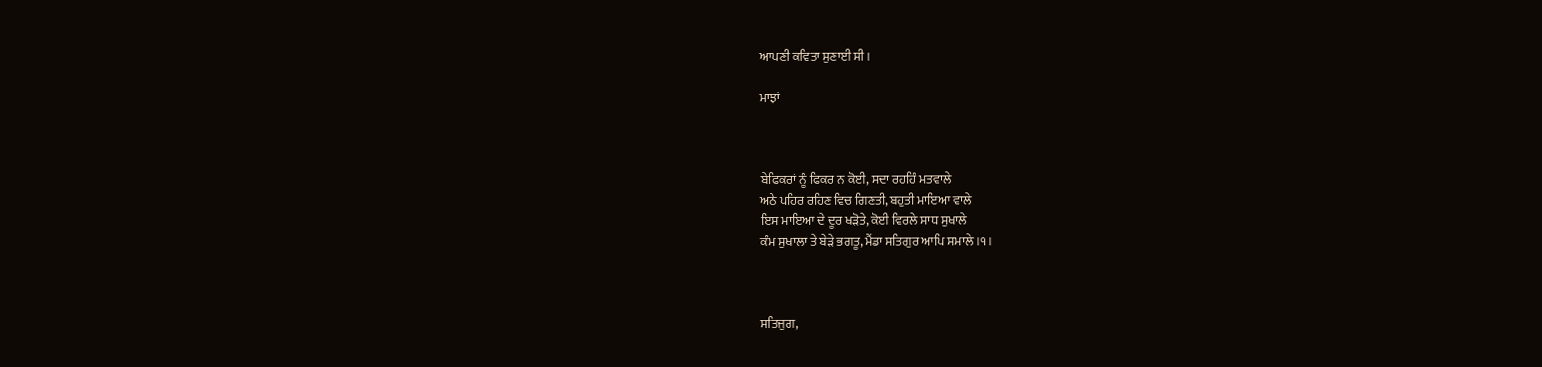ਆਪਣੀ ਕਵਿਤਾ ਸੁਣਾਈ ਸੀ ।

ਮਾਝਾਂ



ਬੇਫਿਕਰਾਂ ਨੂੰ ਫਿਕਰ ਨ ਕੋਈ, ਸਦਾ ਰਹਹਿੰ ਮਤਵਾਲੇ
ਅਠੇ ਪਹਿਰ ਰਹਿਣ ਵਿਚ ਗਿਣਤੀ, ਬਹੁਤੀ ਮਾਇਆ ਵਾਲੇ
ਇਸ ਮਾਇਆ ਦੇ ਦੂਰ ਖੜੋਤੇ, ਕੋਈ ਵਿਰਲੇ ਸਾਧ ਸੁਖਾਲੇ
ਕੰਮ ਸੁਖਾਲਾ ਤੇ ਬੇੜੇ ਭਗਤੂ, ਮੈਂਡਾ ਸਤਿਗੁਰ ਆਪਿ ਸਮਾਲੇ ।੧।



ਸਤਿਜੁਗ,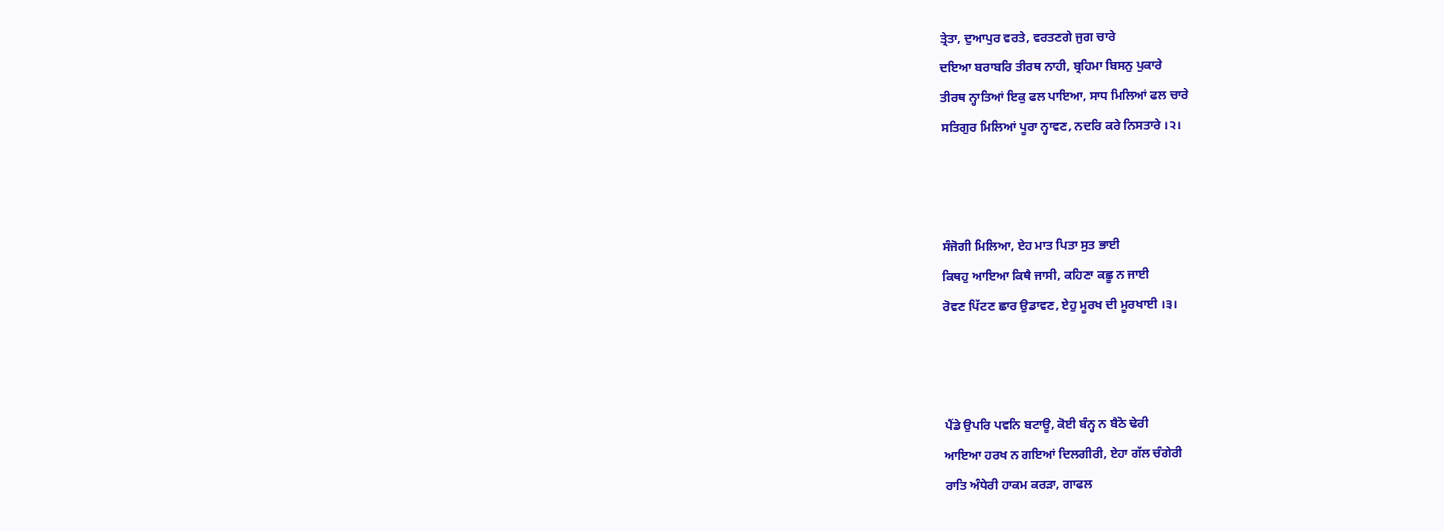ਤ੍ਰੇਤਾ, ਦੁਆਪੁਰ ਵਰਤੇ, ਵਰਤਣਗੇ ਜੁਗ ਚਾਰੇ
ਦਇਆ ਬਰਾਬਰਿ ਤੀਰਥ ਨਾਹੀ, ਬ੍ਰਹਿਮਾ ਬਿਸਨੁ ਪੁਕਾਰੇ
ਤੀਰਥ ਨ੍ਹਾਤਿਆਂ ਇਕੁ ਫਲ ਪਾਇਆ, ਸਾਧ ਮਿਲਿਆਂ ਫਲ ਚਾਰੇ
ਸਤਿਗੁਰ ਮਿਲਿਆਂ ਪੂਰਾ ਨ੍ਹਾਵਣ, ਨਦਰਿ ਕਰੇ ਨਿਸਤਾਰੇ ।੨।



ਸੰਜੋਗੀ ਮਿਲਿਆ, ਏਹ ਮਾਤ ਪਿਤਾ ਸੁਤ ਭਾਈ
ਕਿਥਹੁ ਆਇਆ ਕਿਥੈ ਜਾਸੀ, ਕਹਿਣਾ ਕਛੂ ਨ ਜਾਈ
ਰੋਵਣ ਪਿੱਟਣ ਛਾਰ ਉਡਾਵਣ, ਏਹੁ ਮੂਰਖ ਦੀ ਮੂਰਖਾਈ ।੩।



ਪੈਂਡੇ ਉਪਰਿ ਪਵਨਿ ਬਟਾਊ, ਕੋਈ ਬੰਨ੍ਹ ਨ ਬੈਠੋ ਢੇਰੀ
ਆਇਆ ਹਰਖ ਨ ਗਇਆਂ ਦਿਲਗੀਰੀ, ਏਹਾ ਗੱਲ ਚੰਗੇਰੀ
ਰਾਤਿ ਅੰਧੇਰੀ ਹਾਕਮ ਕਰੜਾ, ਗਾਫਲ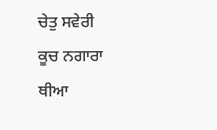ਚੇਤੁ ਸਵੇਰੀ
ਕੂਚ ਨਗਾਰਾ ਥੀਆ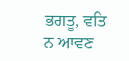ਭਗਤੂ, ਵਤਿ ਨ ਆਵਣ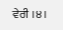ਵੇਰੀ ।੪।